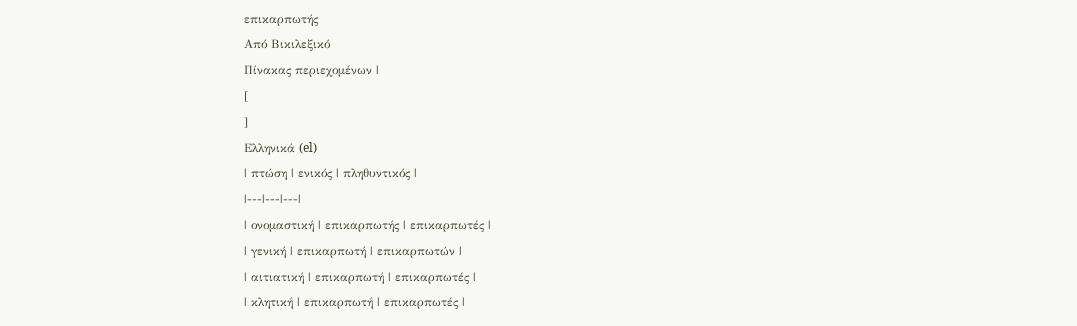επικαρπωτής
Από Βικιλεξικό
Πίνακας περιεχομένων |
[
]
Ελληνικά (el)
| πτώση | ενικός | πληθυντικός |
|---|---|---|
| ονομαστική | επικαρπωτής | επικαρπωτές |
| γενική | επικαρπωτή | επικαρπωτών |
| αιτιατική | επικαρπωτή | επικαρπωτές |
| κλητική | επικαρπωτή | επικαρπωτές |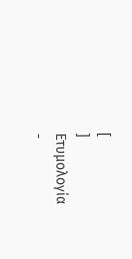[
]
Ετυμολογία
-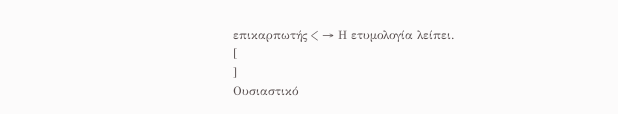επικαρπωτής < → Η ετυμολογία λείπει.
[
]
Ουσιαστικό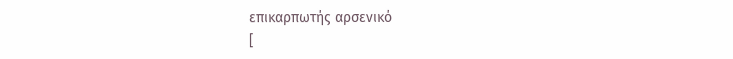επικαρπωτής αρσενικό
[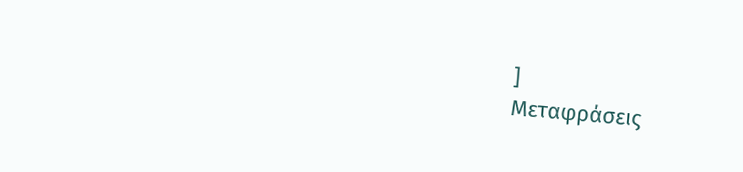]
Μεταφράσεις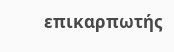επικαρπωτής